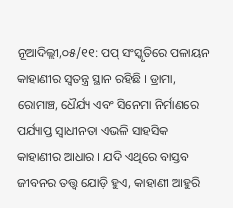ନୂଆଦିଲ୍ଲୀ,୦୫/୧୧: ପପ୍‌ ସଂସ୍କୃତିରେ ପଳାୟନ କାହାଣୀର ସ୍ୱତନ୍ତ୍ର ସ୍ଥାନ ରହିଛି । ଡ୍ରାମା, ରୋମାଞ୍ଚ, ଧୈର୍ଯ୍ୟ ଏବଂ ସିନେମା ନିର୍ମାଣରେ ପର୍ଯ୍ୟାପ୍ତ ସ୍ୱାଧୀନତା ଏଭଳି ସାହସିକ କାହାଣୀର ଆଧାର । ଯଦି ଏଥିରେ ବାସ୍ତବ ଜୀବନର ତତ୍ତ୍ୱ ଯୋଡ଼ି ହୁଏ, କାହାଣୀ ଆହୁରି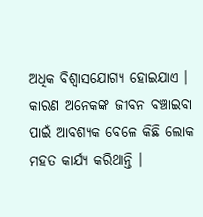ଅଧିକ ବିଶ୍ୱାସଯୋଗ୍ୟ ହୋଇଯାଏ । କାରଣ ଅନେକଙ୍କ ଜୀବନ ବଞ୍ଚାଇବା ପାଇଁ ଆବଶ୍ୟକ ବେଳେ କିଛି ଲୋକ ମହତ କାର୍ଯ୍ୟ କରିଥାନ୍ତି ।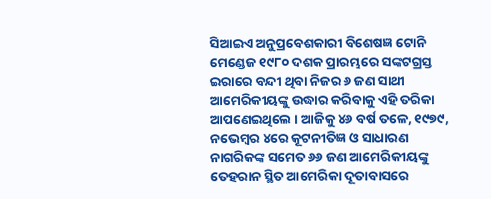ସିଆଇଏ ଅନୁପ୍ରବେଶକାରୀ ବିଶେଷଜ୍ଞ ଟୋନି ମେଣ୍ଡେଜ ୧୯୮୦ ଦଶକ ପ୍ରାରମ୍ଭରେ ସଙ୍କଟଗ୍ରସ୍ତ ଇରାରେ ବନ୍ଦୀ ଥିବା ନିଜର ୬ ଜଣ ସାଥୀ ଆମେରିକୀୟଙ୍କୁ ଉଦ୍ଧାର କରିବାକୁ ଏହି ତରିକା ଆପଣେଇଥିଲେ । ଆଜିକୁ ୪୬ ବର୍ଷ ତଳେ, ୧୯୭୯, ନଭେମ୍ବର ୪ରେ କୂଟନୀତିଜ୍ଞ ଓ ସାଧାରଣ ନାଗରିକଙ୍କ ସମେତ ୬୬ ଜଣ ଆମେରିକୀୟଙ୍କୁ ତେହରାନ ସ୍ଥିତ ଆମେରିକା ଦୂତାବାସରେ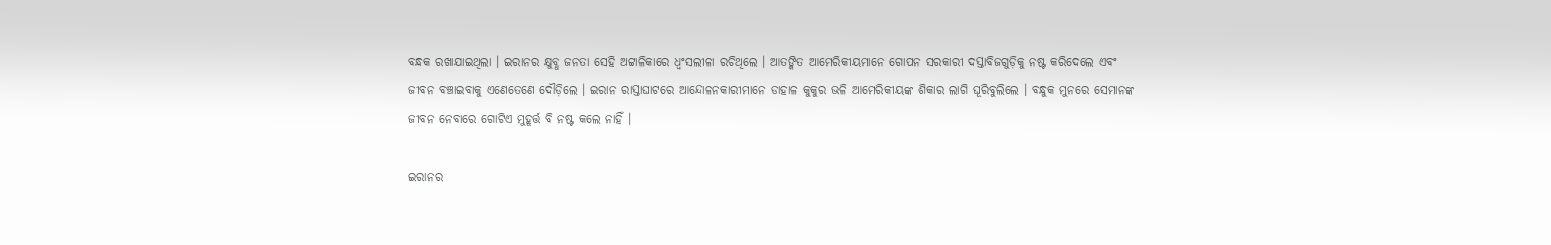ବନ୍ଧକ ରଖାଯାଇଥିଲା । ଇରାନର କ୍ଷୁବ୍ଧ ଜନତା ସେହି ଅଟ୍ଟାଳିକାରେ ଧ୍ୱଂସଲୀଳା ରଚିଥିଲେ । ଆତଙ୍କିତ ଆମେରିକୀୟମାନେ ଗୋପନ ସରକାରୀ ଦସ୍ତାବିଜଗୁଡ଼ିକୁ ନଷ୍ଟ କରିଦେଲେ ଏବଂ ଜୀବନ ବଞ୍ଚାଇବାକୁ ଏଣେତେଣେ ଦୌଡ଼ିଲେ । ଇରାନ ରାସ୍ତାଘାଟରେ ଆନ୍ଦୋଳନକାରୀମାନେ ଡାହାଳ କୁକୁର ଭଳି ଆମେରିକୀୟଙ୍କ ଶିକାର ଲାଗି ଘୂରିବୁଲିଲେ । ବନ୍ଧୁକ ମୁନରେ ସେମାନଙ୍କ ଜୀବନ ନେବାରେ ଗୋଟିଏ ମୁହୂର୍ତ୍ତ ବି ନଷ୍ଟ କଲେ ନାହିଁ ।

ଇରାନର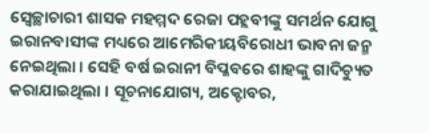ସ୍ୱେଚ୍ଛାଚାରୀ ଶାସକ ମହମ୍ମଦ ରେଜା ପହ୍ଲବୀଙ୍କୁ ସମର୍ଥନ ଯୋଗୁ ଇରାନବାସୀଙ୍କ ମଧ୍ୟରେ ଆମେରିକୀୟବିରୋଧୀ ଭାବନା ଜନ୍ମ ନେଇଥିଲା । ସେହି ବର୍ଷ ଇରାନୀ ବିପ୍ଳବରେ ଶାହଙ୍କୁ ଗାଦିଚ୍ୟୁତ କରାଯାଇଥିଲା । ସୂଚନାଯୋଗ୍ୟ, ଅକ୍ଟୋବର,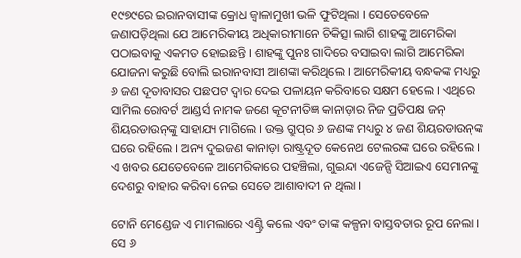୧୯୭୯ରେ ଇରାନବାସୀଙ୍କ କ୍ରୋଧ ଜ୍ୱାଳାମୁଖୀ ଭଳି ଫୁଟିଥିଲା । ସେତେବେଳେ ଜଣାପଡ଼ିଥିଲା ଯେ ଆମେରିକୀୟ ଅଧିକାରୀମାନେ ଚିକିତ୍ସା ଲାଗି ଶାହଙ୍କୁ ଆମେରିକା ପଠାଇବାକୁ ଏକମତ ହୋଇଛନ୍ତି । ଶାହଙ୍କୁ ପୁନଃ ଗାଦିରେ ବସାଇବା ଲାଗି ଆମେରିକା ଯୋଜନା କରୁଛି ବୋଲି ଇରାନବାସୀ ଆଶଙ୍କା କରିଥିଲେ । ଆମେରିକୀୟ ବନ୍ଧକଙ୍କ ମଧ୍ୟରୁ ୬ ଜଣ ଦୂତାବାସର ପଛପଟ ଦ୍ୱାର ଦେଇ ପଳାୟନ କରିବାରେ ସକ୍ଷମ ହେଲେ । ଏଥିରେ ସାମିଲ ରୋବର୍ଟ ଆଣ୍ଡର୍ସ ନାମକ ଜଣେ କୂଟନୀତିଜ୍ଞ କାନାଡ଼ାର ନିଜ ପ୍ରତିପକ୍ଷ ଜନ୍‌ ଶିୟରଡାଉନ୍‌ଙ୍କୁ ସାହାଯ୍ୟ ମାଗିଲେ । ଉକ୍ତ ଗ୍ରୁପ୍‌ର ୬ ଜଣଙ୍କ ମଧ୍ୟରୁ ୪ ଜଣ ଶିୟରଡାଉନ୍‌ଙ୍କ ଘରେ ରହିଲେ । ଅନ୍ୟ ଦୁଇଜଣ କାନାଡ଼ା ରାଷ୍ଟ୍ରଦୂତ କେନେଥ ଟେଲରଙ୍କ ଘରେ ରହିଲେ । ଏ ଖବର ଯେତେବେଳେ ଆମେରିକାରେ ପହଞ୍ଚିଲା, ଗୁଇନ୍ଦା ଏଜେନ୍ସି ସିଆଇଏ ସେମାନଙ୍କୁ ଦେଶରୁ ବାହାର କରିବା ନେଇ ସେତେ ଆଶାବାଦୀ ନ ଥିଲା ।

ଟୋନି ମେଣ୍ଡେଜ ଏ ମାମଲାରେ ଏଣ୍ଟ୍ରି କଲେ ଏବଂ ତାଙ୍କ କଳ୍ପନା ବାସ୍ତବତାର ରୂପ ନେଲା । ସେ ୬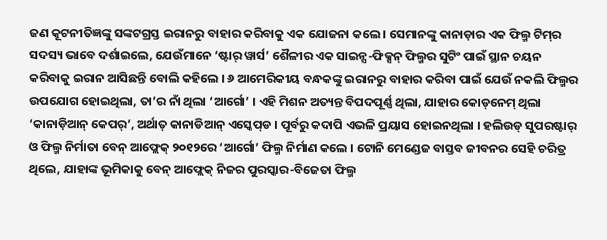ଜଣ କୂଟନୀତିଜ୍ଞଙ୍କୁ ସଙ୍କଟଗ୍ରସ୍ତ ଇରାନରୁ ବାହାର କରିବାକୁ ଏକ ଯୋଜନା କଲେ । ସେମାନଙ୍କୁ କାନାଡ଼ାର ଏକ ଫିଲ୍ମ ଟିମ୍‌ର ସଦସ୍ୟ ଭାବେ ଦର୍ଶାଇଲେ, ଯେଉଁମାନେ ‘ଷ୍ଟାର୍‌ ୱାର୍ସ’ ଶୈଳୀର ଏକ ସାଇନ୍ସ-ଫିକ୍ସନ୍‌ ଫିଲ୍ମର ସୁଟିଂ ପାଇଁ ସ୍ଥାନ ଚୟନ କରିବାକୁ ଇରାନ ଆସିଛନ୍ତି ବୋଲି କହିଲେ । ୬ ଆମେରିକୀୟ ବନ୍ଧକଙ୍କୁ ଇରାନରୁ ବାହାର କରିବା ପାଇଁ ଯେଉଁ ନକଲି ଫିଲ୍ମର ଉପଯୋଗ ହୋଇଥିଲା, ତା’ର ନାଁ ଥିଲା ‘ଆର୍ଗୋ’ । ଏହି ମିଶନ ଅତ୍ୟନ୍ତ ବିପଦପୂର୍ଣ୍ଣ ଥିଲା, ଯାହାର କୋଡ୍‌ନେମ୍‌ ଥିଲା ‘କାନାଡ଼ିଆନ୍‌ କେପର୍‌’, ଅର୍ଥାତ୍‌ କାନାଡିଆନ୍‌ ଏସ୍କେପ୍‌ଡ । ପୂର୍ବରୁ କଦାପି ଏଭଳି ପ୍ରୟାସ ହୋଇନଥିଲା । ହଲିଉଡ୍‌ ସୁପରଷ୍ଟାର୍‌ ଓ ଫିଲ୍ମ ନିର୍ମାତା ବେନ୍‌ ଆଫ୍ଲେକ୍‌ ୨୦୧୨ରେ ‘ଆର୍ଗୋ’ ଫିଲ୍ମ ନିର୍ମାଣ କଲେ । ଟୋନି ମେଣ୍ଡେଜ ବାସ୍ତବ ଜୀବନର ସେହି ଚରିତ୍ର ଥିଲେ, ଯାହାଙ୍କ ଭୂମିକାକୁ ବେନ୍‌ ଆଫ୍ଲେକ୍‌ ନିଜର ପୁରସ୍କାର-ବିଜେତା ଫିଲ୍ମ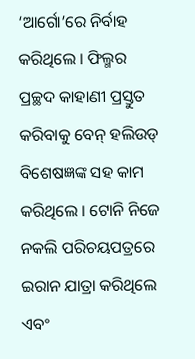‘ଆର୍ଗୋ’ରେ ନିର୍ବାହ କରିଥିଲେ । ଫିଲ୍ମର ପ୍ରଚ୍ଛଦ କାହାଣୀ ପ୍ରସ୍ତୁତ କରିବାକୁ ବେନ୍‌ ହଲିଉଡ୍‌ ବିଶେଷଜ୍ଞଙ୍କ ସହ କାମ କରିଥିଲେ । ଟୋନି ନିଜେ ନକଲି ପରିଚୟପତ୍ରରେ ଇରାନ ଯାତ୍ରା କରିଥିଲେ ଏବଂ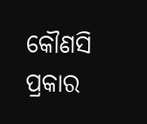କୌଣସି ପ୍ରକାର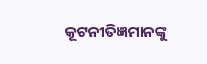କୂଟନୀତିଜ୍ଞମାନଙ୍କୁ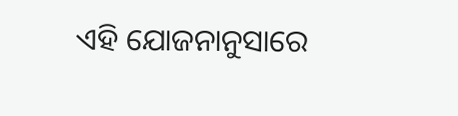ଏହି ଯୋଜନାନୁସାରେ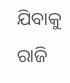ଯିବାକୁ ରାଜି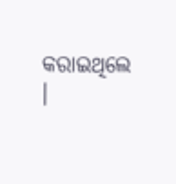କରାଇଥିଲେ ।